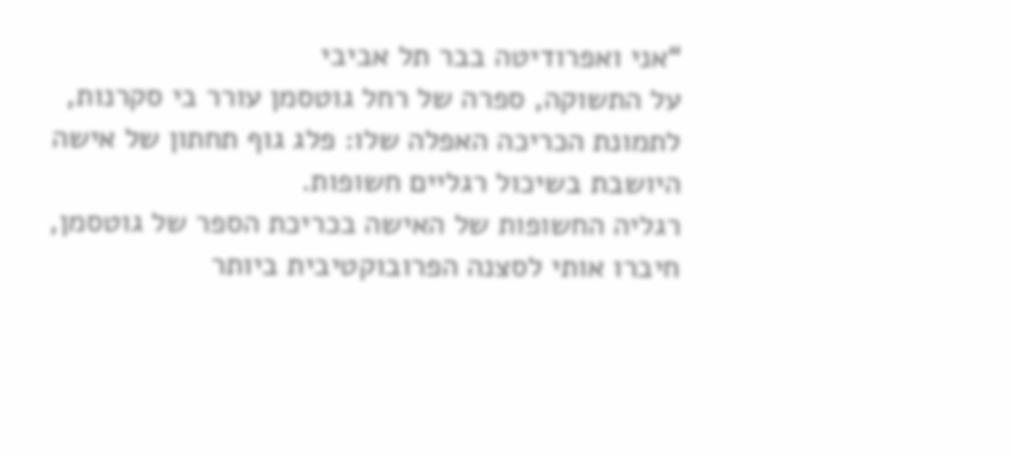“אני ואפרודיטה בבר תל אביבי
על התשוקה, ספרה של רחל גוטסמן עורר בי סקרנות, לתמונת הכריכה האפלה שלו: פלג גוף תחתון של אישה היושבת בשיכול רגליים חשופות.
רגליה החשופות של האישה בכריכת הספר של גוטסמן, חיברו אותי לסצנה הפרובוקטיבית ביותר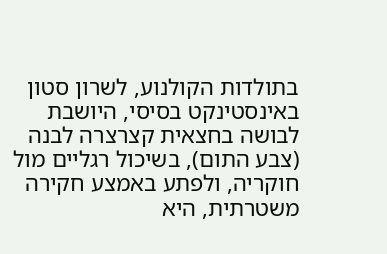בתולדות הקולנוע, לשרון סטון באינסטינקט בסיסי, היושבת לבושה בחצאית קצרצרה לבנה (צבע התום), בשיכול רגליים מול חוקריה, ולפתע באמצע חקירה משטרתית, היא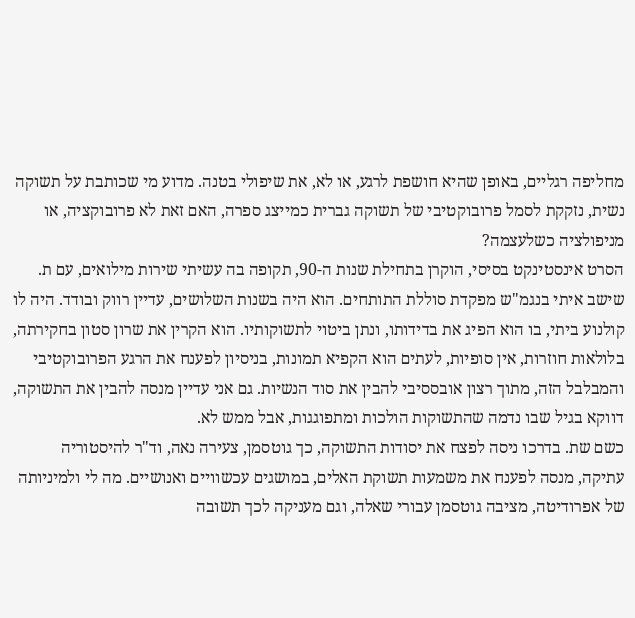מחליפה רגליים, באופן שהיא חושפת לרגע, או לא, את שיפולי בטנה. מדוע מי שכותבת על תשוקה נשית, נזקקת לסמל פרובוקטיבי של תשוקה גברית כמייצג ספרה, האם זאת לא פרובוקציה, או מניפולציה כשלעצמה?
הסרט אינסטינקט בסיסי, הוקרן בתחילת שנות ה-90, תקופה בה עשיתי שירות מילואים, עם ת. שישב איתי בנגמ"ש מפקדת סוללת התותחים. הוא היה בשנות השלושים, עדיין רווק ובודד. היה לו קולנוע ביתי, בו הוא הפיג את בדידותו, ונתן ביטוי לתשוקותיו. הוא הקרין את שרון סטון בחקירתה, בלולאות חוזרות, אין סופיות, לעתים הוא הקפיא תמונות, בניסיון לפענח את הרגע הפרובוקטיבי והמבלבל הזה, מתוך רצון אובססיבי להבין את סוד הנשיות. גם אני עדיין מנסה להבין את התשוקה, דווקא בגיל שבו נדמה שהתשוקות הולכות ומתפוגגות, אבל ממש לא.
כשם שת. בדרכו ניסה לפצח את יסודות התשוקה, כך גוטסמן, צעירה נאה, וד"ר להיסטוריה עתיקה, מנסה לפענח את משמעות תשוקת האלים, במושגים עכשוויים ואנושיים. מה לי ולמיניותה של אפרודיטה, מציבה גוטסמן עבורי שאלה, וגם מעניקה לכך תשובה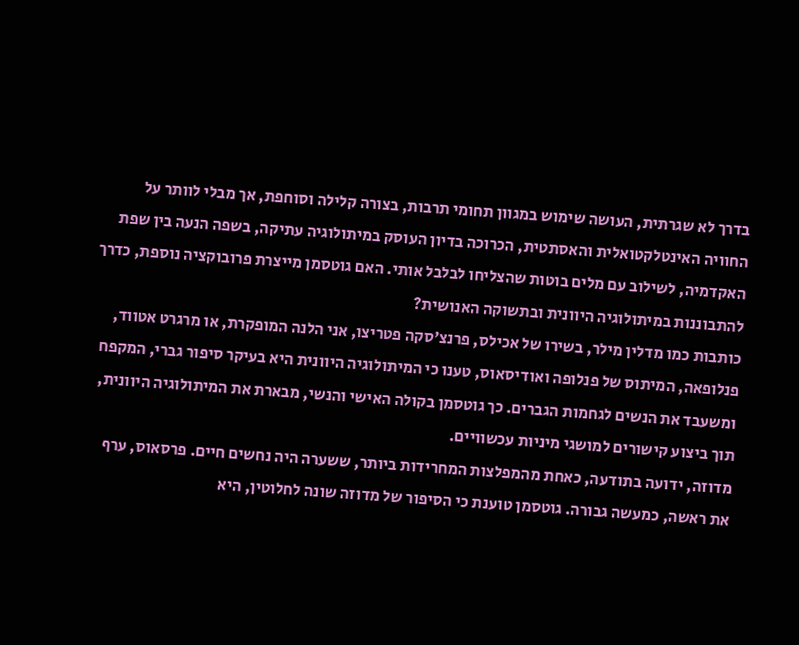בדרך לא שגרתית, העושה שימוש במגוון תחומי תרבות, בצורה קלילה וסוחפת, אך מבלי לוותר על החוויה האינטלקטואלית והאסתטית, הכרוכה בדיון העוסק במיתולוגיה עתיקה, בשפה הנעה בין שפת האקדמיה, לשילוב עם מלים בוטות שהצליחו לבלבל אותי. האם גוטסמן מייצרת פרובוקציה נוספת, כדרך להתבוננות במיתולוגיה היוונית ובתשוקה האנושית?
כותבות כמו מדלין מילר, בשירו של אכילס, פרנצ'סקה פטריצו, אני הלנה המופקרת, או מרגרט אטווד, פנלופאה, המיתוס של פנלופה ואודיסאוס, טענו כי המיתולוגיה היוונית היא בעיקר סיפור גברי, המקפח ומשעבד את הנשים לגחמות הגברים. כך גוטסמן בקולה האישי והנשי, מבארת את המיתולוגיה היוונית, תוך ביצוע קישורים למושגי מיניות עכשוויים.
מדוזה, ידועה בתודעה, כאחת מהמפלצות המחרידות ביותר, ששערה היה נחשים חיים. פרסאוס, ערף את ראשה, כמעשה גבורה. גוטסמן טוענת כי הסיפור של מדוזה שונה לחלוטין, היא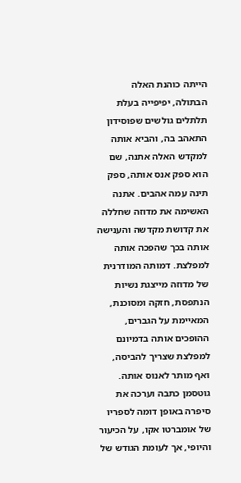הייתה כוהנת האלה הבתולה, יפיפייה בעלת תלתלים גולשים שפוסידון התאהב בה, והביא אותה למקדש האלה אתנה, שם הוא ספק אנס אותה, ספק תינה עמה אהבים. אתנה האשימה את מדוזה שחללה את קדושת מקדשה והענישה אותה בכך שהפכה אותה למפלצת. דמותה המודרנית של מדוזה מייצגת נשיות הנתפסת, חזקה ומסוכנת, המאיימת על הגברים, ההופכים אותה בדמיונם למפלצת שצריך להביסה, ואף מותר לאנוס אותה.
גוטסמן כתבה וערכה את סיפרה באופן דומה לספריו של אומברטו אקו, על הכיעור והיופי, אך לעומת הגודש של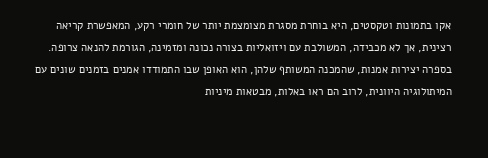אקו בתמונות וטקסטים, היא בוחרת מסגרת מצומצמת יותר של חומרי רקע, המאפשרת קריאה רצינית, אך לא מכבידה, המשולבת עם ויזואליות בצורה נכונה ומזמינה, הגורמת להנאה צרופה. בספרה יצירות אמנות, שהמכנה המשותף שלהן, הוא האופן שבו התמודדו אמנים בזמנים שונים עם המיתולוגיה היוונית, לרוב הם ראו באלות, מבטאות מיניות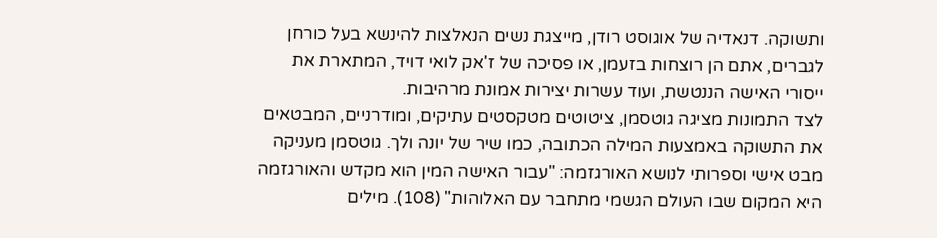ותשוקה. דנאדיה של אוגוסט רודן, מייצגת נשים הנאלצות להינשא בעל כורחן לגברים, אתם הן רוצחות בזעמן, או פסיכה של ז'אק לואי דויד, המתארת את ייסורי האישה הננטשת, ועוד עשרות יצירות אמונת מרהיבות.
לצד התמונות מציגה גוטסמן, ציטוטים מטקסטים עתיקים, ומודרניים, המבטאים את התשוקה באמצעות המילה הכתובה, כמו שיר של יונה ולך. גוטסמן מעניקה מבט אישי וספרותי לנושא האורגזמה: "עבור האישה המין הוא מקדש והאורגזמה היא המקום שבו העולם הגשמי מתחבר עם האלוהות" (108). מילים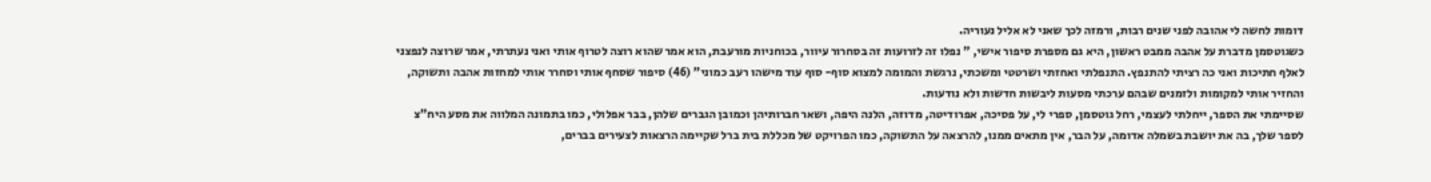דומות לחשה לי אהובה לפני שנים רבות, ורמזה לכך שאני לא אליל נעוריה.
כשגוטסמן מדברת על אהבה ממבט ראשון, היא גם מספרת סיפור אישי, " נפלו זה לזרועות זה בסחרור עיוור, בכוחניות מורעבת, הוא אמר שהוא רוצה לטרוף אותי ואני נעתרתי, אמר שרוצה לנפצני לאלף חתיכות ואני כה רציתי להתנפץ. התנפלתי ואחזתי ושרטטי ומשכתי, נרגשת והמומה למצוא סוף- סוף עוד מישהו רעב כמוני" (46) סיפור שסחף אותי וסחרר אותי למחזות אהבה ותשוקה, והחזיר אותי למקומות ולזמנים שבהם ערכתי מסעות ליבשות חדשות ולא נודעות.
שסיימתי את הספר, ייחלתי לעצמי, רחל גוטסמן, ספרי לי, על פסיכה, אפרודיטה, מדוזה, הלנה היפה, ושאר חברותיהן וכמובן הגברים שלהן, בבר אפלולי, כמו בתמונה המלווה את מסע היח"צ לספר שלך, בה את יושבת בשמלה אדומה, על הבר, אין מתאים ממנו, להרצאה על התשוקה, כמו הפרויקט של מכללת בית ברל שקיימה הרצאות לצעירים בברים,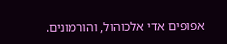אפופים אדי אלכוהול, והורמונים.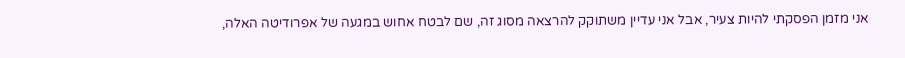אני מזמן הפסקתי להיות צעיר, אבל אני עדיין משתוקק להרצאה מסוג זה, שם לבטח אחוש במגעה של אפרודיטה האלה,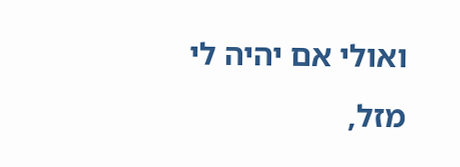ואולי אם יהיה לי מזל,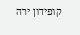קופידון ירה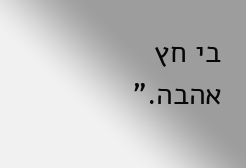בי חץ אהבה.”